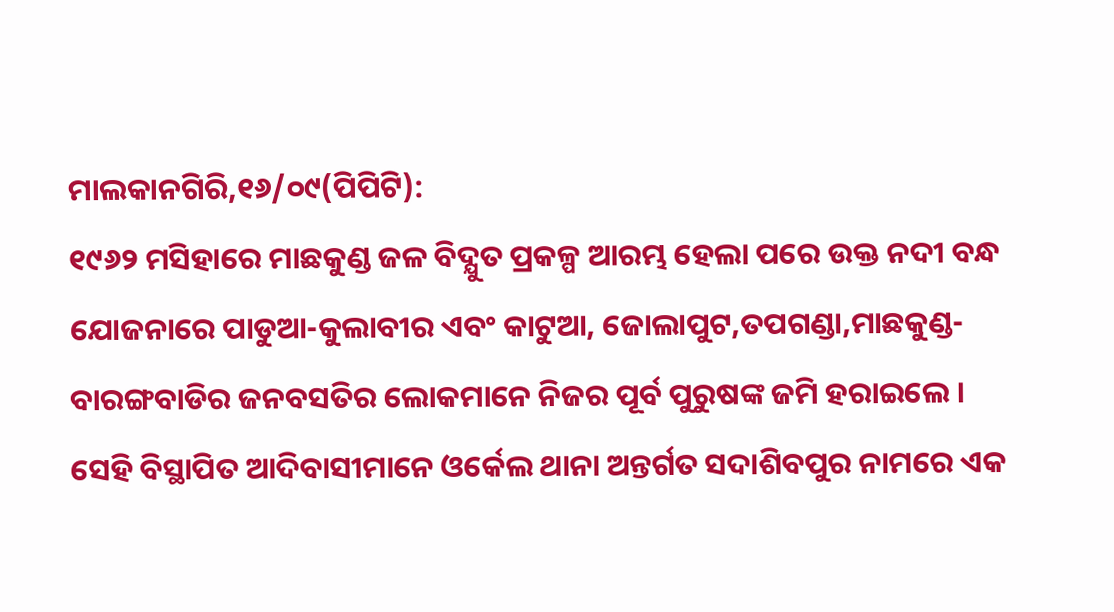ମାଲକାନଗିରି,୧୬/୦୯(ପିପିଟି):
୧୯୬୨ ମସିହାରେ ମାଛକୁଣ୍ଡ ଜଳ ବିଦ୍ଯୁତ ପ୍ରକଳ୍ପ ଆରମ୍ଭ ହେଲା ପରେ ଉକ୍ତ ନଦୀ ବନ୍ଧ ଯୋଜନାରେ ପାଡୁଆ-କୁଲାବୀର ଏବଂ କାଟୁଆ, ଜୋଲାପୁଟ,ତପଗଣ୍ଡା,ମାଛକୁଣ୍ଡ-ବାରଙ୍ଗବାଡିର ଜନବସତିର ଲୋକମାନେ ନିଜର ପୂର୍ବ ପୁରୁଷଙ୍କ ଜମି ହରାଇଲେ । ସେହି ବିସ୍ଥାପିତ ଆଦିବାସୀମାନେ ଓର୍କେଲ ଥାନା ଅନ୍ତର୍ଗତ ସଦାଶିବପୁର ନାମରେ ଏକ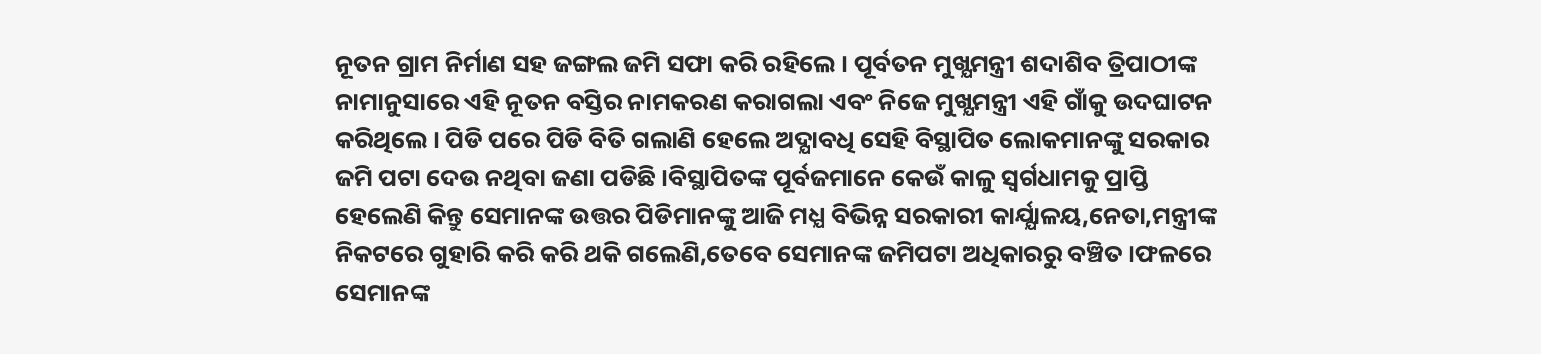ନୂତନ ଗ୍ରାମ ନିର୍ମାଣ ସହ ଜଙ୍ଗଲ ଜମି ସଫା କରି ରହିଲେ । ପୂର୍ବତନ ମୁଖ୍ଯମନ୍ତ୍ରୀ ଶଦାଶିବ ତ୍ରିପାଠୀଙ୍କ ନାମାନୁସାରେ ଏହି ନୂତନ ବସ୍ତିର ନାମକରଣ କରାଗଲା ଏବଂ ନିଜେ ମୁଖ୍ଯମନ୍ତ୍ରୀ ଏହି ଗାଁକୁ ଉଦଘାଟନ କରିଥିଲେ । ପିଡି ପରେ ପିଡି ବିତି ଗଲାଣି ହେଲେ ଅଦ୍ଯାବଧି ସେହି ବିସ୍ଥାପିତ ଲୋକମାନଙ୍କୁ ସରକାର ଜମି ପଟା ଦେଉ ନଥିବା ଜଣା ପଡିଛି ।ବିସ୍ଥାପିତଙ୍କ ପୂର୍ବଜମାନେ କେଉଁ କାଳୁ ସ୍ବର୍ଗଧାମକୁ ପ୍ରାପ୍ତି ହେଲେଣି କିନ୍ତୁ ସେମାନଙ୍କ ଉତ୍ତର ପିଡିମାନଙ୍କୁ ଆଜି ମଧ୍ଯ ବିଭିନ୍ନ ସରକାରୀ କାର୍ଯ୍ଯାଳୟ,ନେତା,ମନ୍ତ୍ରୀଙ୍କ ନିକଟରେ ଗୁହାରି କରି କରି ଥକି ଗଲେଣି,ତେବେ ସେମାନଙ୍କ ଜମିପଟା ଅଧିକାରରୁ ବଞ୍ଚିତ ।ଫଳରେ ସେମାନଙ୍କ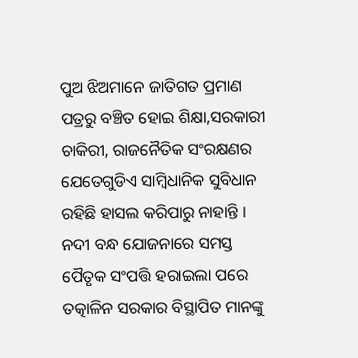ପୁଅ ଝିଅମାନେ ଜାତିଗତ ପ୍ରମାଣ ପତ୍ରରୁ ବଞ୍ଚିତ ହୋଇ ଶିକ୍ଷା,ସରକାରୀ ଚାକିରୀ, ରାଜନୈତିକ ସଂରକ୍ଷଣର ଯେତେଗୁଡିଏ ସାମ୍ବିଧାନିକ ସୁବିଧାନ ରହିଛି ହାସଲ କରିପାରୁ ନାହାନ୍ତି । ନଦୀ ବନ୍ଧ ଯୋଜନାରେ ସମସ୍ତ ପୈତୃକ ସଂପତ୍ତି ହରାଇଲା ପରେ ତତ୍କାଳିନ ସରକାର ବିସ୍ଥାପିତ ମାନଙ୍କୁ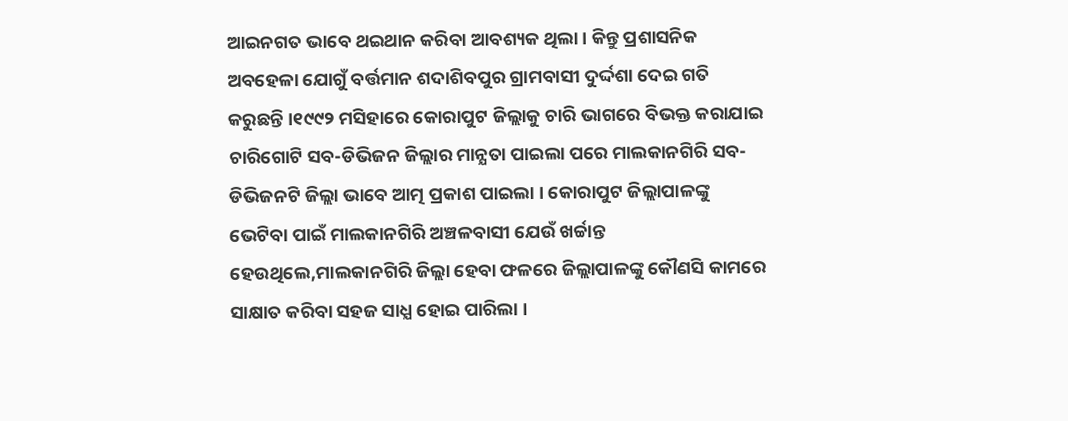ଆଇନଗତ ଭାବେ ଥଇଥାନ କରିବା ଆବଶ୍ୟକ ଥିଲା । କିନ୍ତୁ ପ୍ରଶାସନିକ ଅବହେଳା ଯୋଗୁଁ ବର୍ତ୍ତମାନ ଶଦାଶିବପୁର ଗ୍ରାମବାସୀ ଦୁର୍ଦ୍ଦଶା ଦେଇ ଗତି କରୁଛନ୍ତି ।୧୯୯୨ ମସିହାରେ କୋରାପୁଟ ଜିଲ୍ଲାକୁ ଚାରି ଭାଗରେ ବିଭକ୍ତ କରାଯାଇ ଚାରିଗୋଟି ସବ-ଡିଭିଜନ ଜିଲ୍ଲାର ମାନ୍ଯତା ପାଇଲା ପରେ ମାଲକାନଗିରି ସବ-ଡିଭିଜନଟି ଜିଲ୍ଲା ଭାବେ ଆତ୍ମ ପ୍ରକାଶ ପାଇଲା । କୋରାପୁଟ ଜିଲ୍ଲାପାଳଙ୍କୁ ଭେଟିବା ପାଇଁ ମାଲକାନଗିରି ଅଞ୍ଚଳବାସୀ ଯେଉଁ ଖର୍ଚ୍ଚାନ୍ତ ହେଉଥିଲେ,ମାଲକାନଗିରି ଜିଲ୍ଲା ହେବା ଫଳରେ ଜିଲ୍ଲାପାଳଙ୍କୁ କୌଣସି କାମରେ ସାକ୍ଷାତ କରିବା ସହଜ ସାଧ୍ଯ ହୋଇ ପାରିଲା ।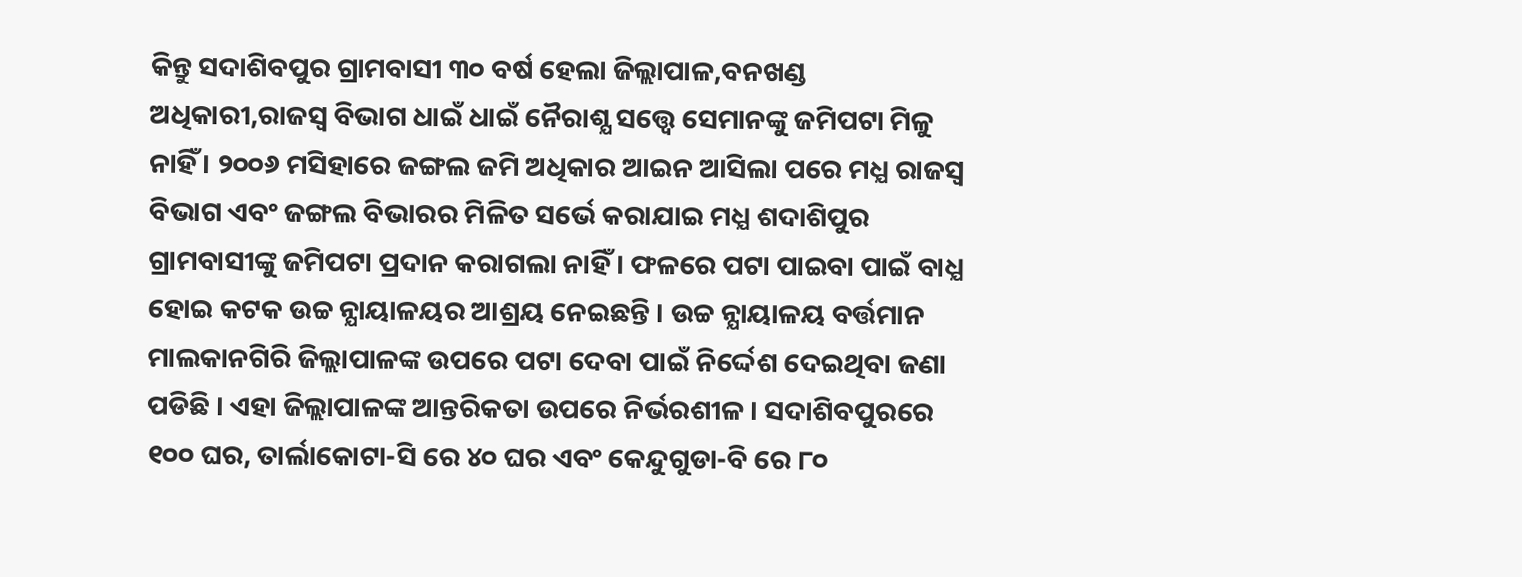କିନ୍ତୁ ସଦାଶିବପୁର ଗ୍ରାମବାସୀ ୩୦ ବର୍ଷ ହେଲା ଜିଲ୍ଲାପାଳ,ବନଖଣ୍ଡ ଅଧିକାରୀ,ରାଜସ୍ବ ବିଭାଗ ଧାଇଁ ଧାଇଁ ନୈରାଶ୍ଯ ସତ୍ତ୍ବେ ସେମାନଙ୍କୁ ଜମିପଟା ମିଳୁ ନାହିଁ । ୨୦୦୬ ମସିହାରେ ଜଙ୍ଗଲ ଜମି ଅଧିକାର ଆଇନ ଆସିଲା ପରେ ମଧ୍ଯ ରାଜସ୍ବ ବିଭାଗ ଏବଂ ଜଙ୍ଗଲ ବିଭାରର ମିଳିତ ସର୍ଭେ କରାଯାଇ ମଧ୍ଯ ଶଦାଶିପୁର ଗ୍ରାମବାସୀଙ୍କୁ ଜମିପଟା ପ୍ରଦାନ କରାଗଲା ନାହିଁ । ଫଳରେ ପଟା ପାଇବା ପାଇଁ ବାଧ୍ଯ ହୋଇ କଟକ ଉଚ୍ଚ ନ୍ଯାୟାଳୟର ଆଶ୍ରୟ ନେଇଛନ୍ତି । ଉଚ୍ଚ ନ୍ଯାୟାଳୟ ବର୍ତ୍ତମାନ ମାଲକାନଗିରି ଜିଲ୍ଲାପାଳଙ୍କ ଉପରେ ପଟା ଦେବା ପାଇଁ ନିର୍ଦ୍ଦେଶ ଦେଇଥିବା ଜଣା ପଡିଛି । ଏହା ଜିଲ୍ଲାପାଳଙ୍କ ଆନ୍ତରିକତା ଉପରେ ନିର୍ଭରଶୀଳ । ସଦାଶିବପୁରରେ ୧୦୦ ଘର, ତାର୍ଲାକୋଟା-ସି ରେ ୪୦ ଘର ଏବଂ କେନ୍ଦୁଗୁଡା-ବି ରେ ୮୦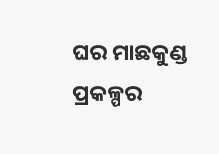ଘର ମାଛକୁଣ୍ଡ ପ୍ରକଳ୍ପର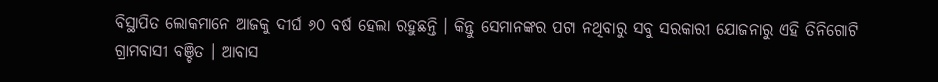ବିସ୍ଥାପିତ ଲୋକମାନେ ଆଜକୁ ଦୀର୍ଘ ୬୦ ବର୍ଷ ହେଲା ରହୁଛନ୍ତି । କିନ୍ତୁ ସେମାନଙ୍କର ପଟା ନଥିବାରୁ ସବୁ ସରକାରୀ ଯୋଜନାରୁ ଏହି ତିନିଗୋଟି ଗ୍ରାମବାସୀ ବଞ୍ଚିତ । ଆବାସ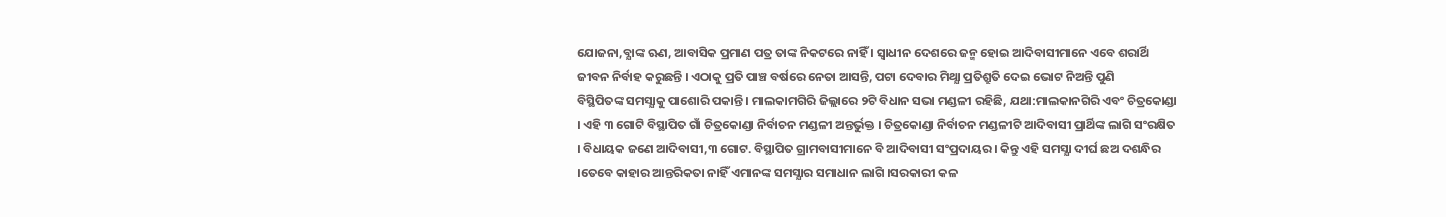ଯୋଜନା,ବ୍ଯାଙ୍କ ଋଣ, ଆବାସିକ ପ୍ରମାଣ ପତ୍ର ତାଙ୍କ ନିକଟରେ ନାହିଁ । ସ୍ବାଧୀନ ଦେଶରେ ଜନ୍ମ ହୋଇ ଆଦିବାସୀମାନେ ଏବେ ଶରାର୍ଥି ଜୀବନ ନିର୍ବାହ କରୁଛନ୍ତି । ଏଠାକୁ ପ୍ରତି ପାଞ୍ଚ ବର୍ଷରେ ନେତା ଆସନ୍ତି, ପଟା ଦେବାର ମିଥ୍ଯା ପ୍ରତିଶ୍ରୁତି ଦେଇ ଭୋଟ ନିଅନ୍ତି ପୁଣି
ବିସ୍ଥିପିତଙ୍କ ସମସ୍ଯାକୁ ପାଶୋରି ପକାନ୍ତି । ମାଲକାମଗିରି ଜିଲ୍ଲାରେ ୨ଟି ବିଧାନ ସଭା ମଣ୍ଡଳୀ ରହିଛି, ଯଥା:ମାଲକାନଗିରି ଏବଂ ଚିତ୍ରକୋଣ୍ଡା । ଏହି ୩ ଗୋଟି ବିସ୍ଥାପିତ ଗାଁ ଚିତ୍ରକୋଣ୍ଡା ନିର୍ବାଚନ ମଣ୍ଡଳୀ ଅନ୍ତର୍ଭୁକ୍ତ । ଚିତ୍ରକୋଣ୍ଡା ନିର୍ବାଚନ ମଣ୍ଡଳୀଟି ଆଦିବାସୀ ପ୍ରାର୍ଥିଙ୍କ ଲାଗି ସଂରକ୍ଷିତ । ବିଧାୟକ ଜଣେ ଆଦିବାସୀ,୩ ଗୋଟ. ବିସ୍ଥାପିତ ଗ୍ରାମବାସୀମାନେ ବି ଆଦିବାସୀ ସଂପ୍ରଦାୟର । କିନ୍ତୁ ଏହି ସମସ୍ଯା ଦୀର୍ଘ ଛଅ ଦଶନ୍ଧିର ।ତେବେ କାହାର ଆନ୍ତରିକତା ନାହିଁ ଏମାନଙ୍କ ସମସ୍ଯାର ସମାଧାନ ଲାଗି ।ସରକାରୀ କଳ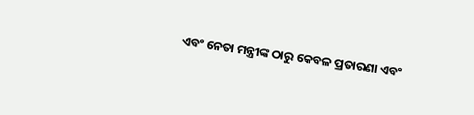ଏବଂ ନେତା ମନ୍ତ୍ରୀଙ୍କ ଠାରୁ କେବଳ ପ୍ରତାରଣା ଏବଂ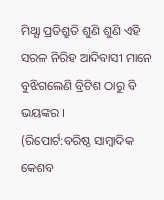ମିଥ୍ଯା ପ୍ରତିଶ୍ରୁତି ଶୁଣି ଶୁଣି ଏହି ସରଳ ନିରିହ ଆଦିବାସୀ ମାନେ ବୁଝିଗଲେଣି ବ୍ରିଟିଶ ଠାରୁ ବି ଭୟଙ୍କର ।
(ରିପୋର୍ଟ:ବରିଷ୍ଠ ସାମ୍ବାଦିକ କେଶବ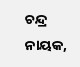ଚନ୍ଦ୍ର ନାୟକ,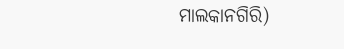ମାଲକାନଗିରି)